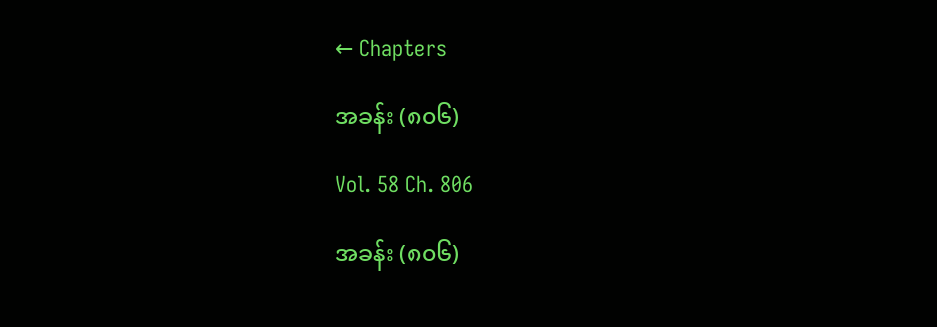← Chapters

အခန်း (၈၀၆)

Vol. 58 Ch. 806

အခန်း (၈၀၆)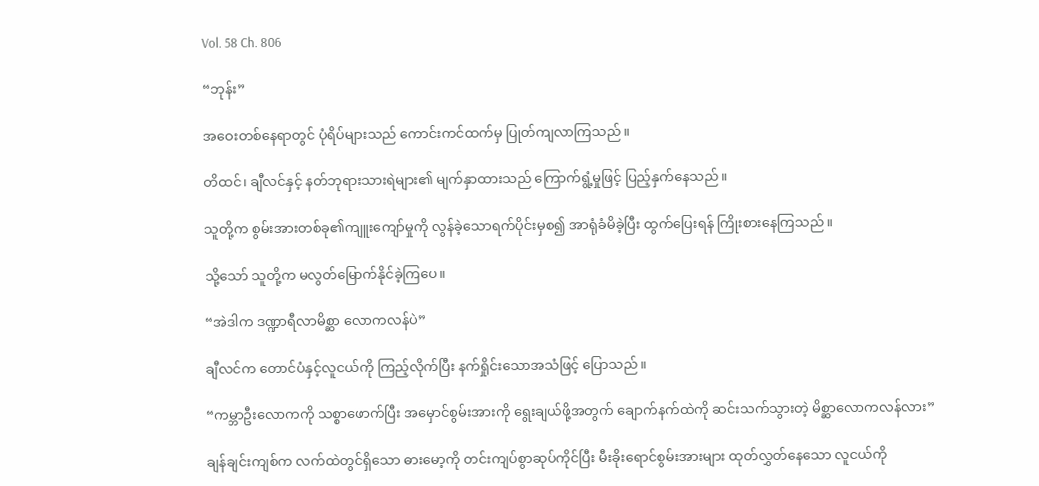Vol. 58 Ch. 806

“ဘုန်း”

အဝေးတစ်နေရာတွင် ပုံရိပ်များသည် ကောင်းကင်ထက်မှ ပြုတ်ကျလာကြသည်။

တိထင်၊ ချီလင်နှင့် နတ်ဘုရားသားရဲများ၏ မျက်နှာထားသည် ကြောက်ရွံ့မှုဖြင့် ပြည့်နှက်နေသည်။

သူတို့က စွမ်းအားတစ်ခု၏ကျူးကျော်မှုကို လွန်ခဲ့သောရက်ပိုင်းမှစ၍ အာရုံခံမိခဲ့ပြီး ထွက်ပြေးရန် ကြိုးစားနေကြသည်။

သို့သော် သူတို့က မလွတ်မြောက်နိုင်ခဲ့ကြပေ။

“အဲဒါက ဒဏ္ဍာရီလာမိစ္ဆာ လောကလန်ပဲ”

ချီလင်က တောင်ပံနှင့်လူငယ်ကို ကြည့်လိုက်ပြီး နက်ရှိုင်းသောအသံဖြင့် ပြောသည်။

“ကမ္ဘာဦးလောကကို သစ္စာဖောက်ပြီး အမှောင်စွမ်းအားကို ရွေးချယ်ဖို့အတွက် ချောက်နက်ထဲကို ဆင်းသက်သွားတဲ့ မိစ္ဆာလောကလန်လား”

ချန်ချင်းကျစ်က လက်ထဲတွင်ရှိသော ဓားမော့ကို တင်းကျပ်စွာဆုပ်ကိုင်ပြီး မီးခိုးရောင်စွမ်းအားများ ထုတ်လွှတ်နေသော လူငယ်ကို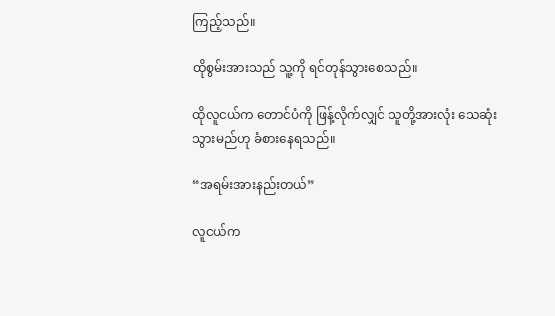ကြည့်သည်။

ထိုစွမ်းအားသည် သူ့ကို ရင်တုန်သွားစေသည်။

ထိုလူငယ်က တောင်ပံကို ဖြန့်လိုက်လျှင် သူတို့အားလုံး သေဆုံးသွားမည်ဟု ခံစားနေရသည်။

“အရမ်းအားနည်းတယ်”

လူငယ်က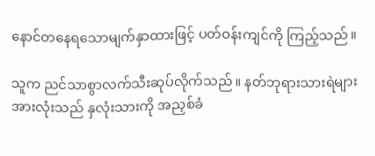နောင်တနေရသောမျက်နှာထားဖြင့် ပတ်ဝန်းကျင်ကို ကြည့်သည်။

သူက ညင်သာစွာလက်သီးဆုပ်လိုက်သည်။ နတ်ဘုရားသားရဲများ အားလုံးသည် နှလုံးသားကို အညှစ်ခံ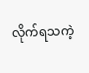လိုက်ရသကဲ့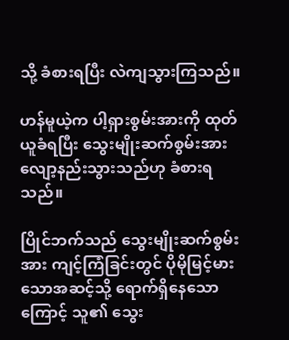သို့ ခံစားရပြီး လဲကျသွားကြသည်။

ဟန်မူယဲ့က ပါ့ရှားစွမ်းအားကို ထုတ်ယူခံရပြီး သွေးမျိုးဆက်စွမ်းအား လျော့နည်းသွားသည်ဟု ခံစားရသည်။

ပြိုင်ဘက်သည် သွေးမျိုးဆက်စွမ်းအား ကျင့်ကြံခြင်းတွင် ပိုမိုမြင့်မားသောအဆင့်သို့ ရောက်ရှိနေသောကြောင့် သူ၏ သွေး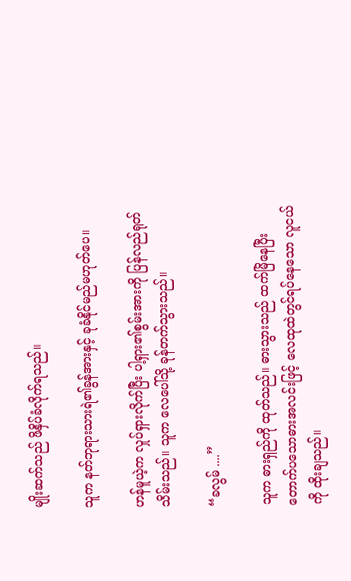မျိုးဆက်သည် ဖိနှိပ်ခံလိုက်ရသည်။

သူက နတ်ဘုရားသားရဲ၏ခွန်အားနှင့် ခုခံနိုင်မည်မဟုတ်ပေ။

ဟန်မူယဲ့က လှုပ်ရှားလိုက်ပြီး ပါ့ရှား၏စွမ်းအားကို ပြန်လည်ရုတ်သိမ်းသည်။ သူက လေပေါ်သို့ ခုန်တက်သွားသည်။

“ခလွမ် ....”

သူက ဓားရှည်ကို ထုတ်သည်။ ဓားသွားသည် ထက်မြိနေပြီး တောက်ပသောဓားအလင်းဖြင့် လေထုထဲတွင်ရပ်နေသော လူငယ်ကို ထိုးချသည်။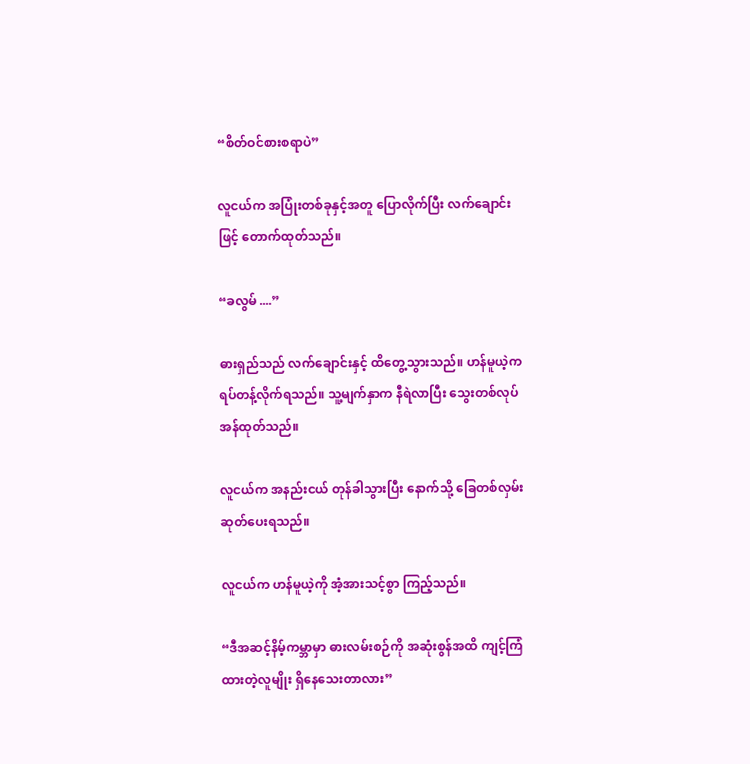“စိတ်ဝင်စားစရာပဲ”

လူငယ်က အပြုံးတစ်ခုနှင့်အတူ ပြောလိုက်ပြီး လက်ချောင်းဖြင့် တောက်ထုတ်သည်။

“ခလွမ် ....”

ဓားရှည်သည် လက်ချောင်းနှင့် ထိတွေ့သွားသည်။ ဟန်မူယဲ့က ရပ်တန့်လိုက်ရသည်။ သူ့မျက်နှာက နီရဲလာပြီး သွေးတစ်လုပ် အန်ထုတ်သည်။

လူငယ်က အနည်းငယ် တုန်ခါသွားပြီး နောက်သို့ ခြေတစ်လှမ်းဆုတ်ပေးရသည်။

လူငယ်က ဟန်မူယဲ့ကို အံ့အားသင့်စွာ ကြည့်သည်။

“ဒီအဆင့်နိမ့်ကမ္ဘာမှာ ဓားလမ်းစဉ်ကို အဆုံးစွန်အထိ ကျင့်ကြံထားတဲ့လူမျိုး ရှိနေသေးတာလား”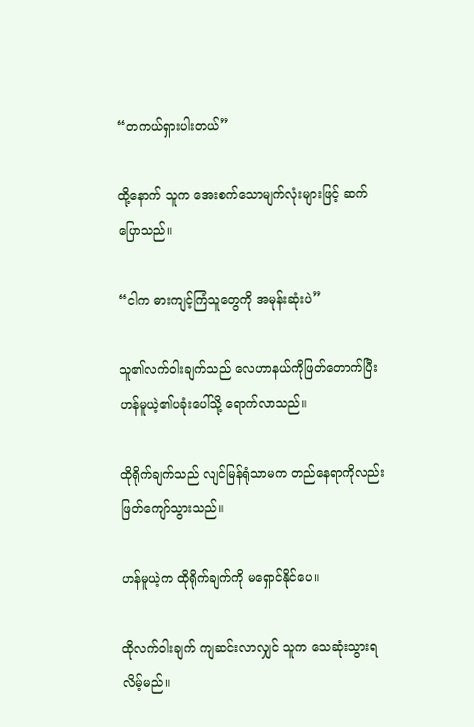“တကယ်ရှားပါးတယ်”

ထို့နောက် သူက အေးစက်သောမျက်လုံးများဖြင့် ဆက်ပြောသည်။

“ငါက ဓားကျင့်ကြံသူတွေကို အမုန်းဆုံးပဲ”

သူ၏လက်ဝါးချက်သည် လေဟာနယ်ကိုဖြတ်တောက်ပြီး ဟန်မူယဲ့၏ပခုံးပေါ်သို့ ရောက်လာသည်။

ထိုရိုက်ချက်သည် လျင်မြန်ရုံသာမက တည်နေရာကိုလည်း ဖြတ်ကျော်သွားသည်။

ဟန်မူယဲ့က ထိုရိုက်ချက်ကို မရှောင်နိုင်ပေ။

ထိုလက်ဝါးချက် ကျဆင်းလာလျှင် သူက သေဆုံးသွားရလိမ့်မည်။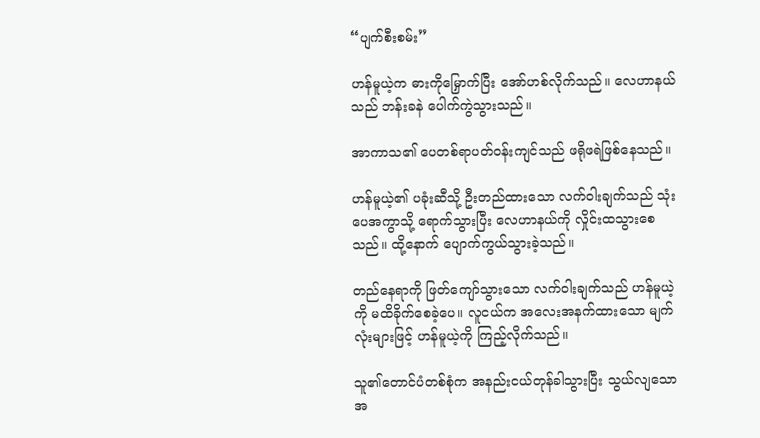“ပျက်စီးစမ်း”

ဟန်မူယဲ့က ဓားကိုမြှောက်ပြီး အော်ဟစ်လိုက်သည်။ လေဟာနယ်သည် ဘန်းခနဲ ပေါက်ကွဲသွားသည်။

အာကာသ၏ ပေတစ်ရာပတ်ဝန်းကျင်သည် ဖရိုဖရဲဖြစ်နေသည်။

ဟန်မူယဲ့၏ ပခုံးဆီသို့ ဦးတည်ထားသော လက်ဝါးချက်သည် သုံးပေအကွာသို့ ရောက်သွားပြီး လေဟာနယ်ကို လှိုင်းထသွားစေသည်။ ထို့နောက် ပျောက်ကွယ်သွားခဲ့သည်။

တည်နေရာကို ဖြတ်ကျော်သွားသော လက်ဝါးချက်သည် ဟန်မူယဲ့ကို မထိခိုက်စေခဲ့ပေ။ လူငယ်က အလေးအနက်ထားသော မျက်လုံးများဖြင့် ဟန်မူယဲ့ကို ကြည့်လိုက်သည်။

သူ၏တောင်ပံတစ်စုံက အနည်းငယ်တုန်ခါသွားပြီး သွယ်လျသော အ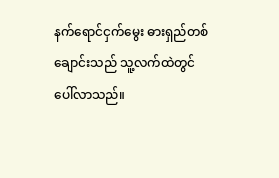နက်ရောင်ငှက်မွေး ဓားရှည်တစ်ချောင်းသည် သူ့လက်ထဲတွင် ပေါ်လာသည်။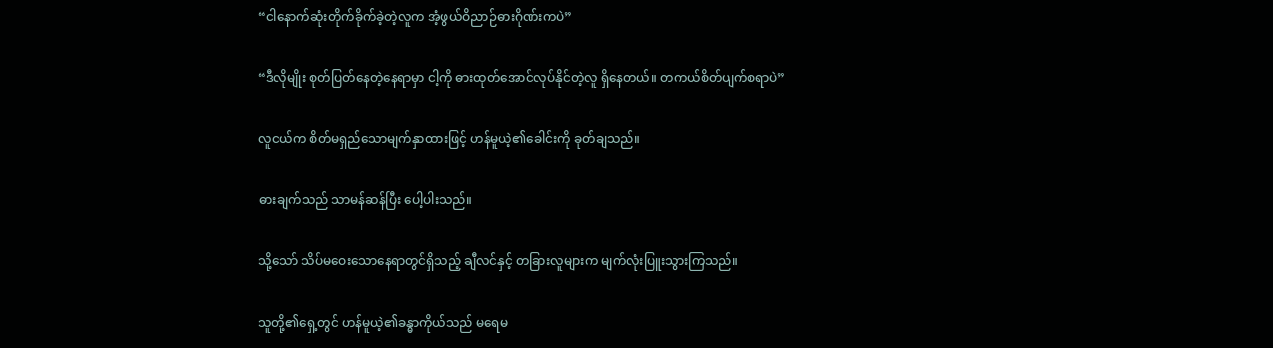“ငါနောက်ဆုံးတိုက်ခိုက်ခဲ့တဲ့လူက အံ့ဖွယ်ဝိညာဉ်ဓားဂိုဏ်းကပဲ”

“ဒီလိုမျိုး စုတ်ပြတ်နေတဲ့နေရာမှာ ငါ့ကို ဓားထုတ်အောင်လုပ်နိုင်တဲ့လူ ရှိနေတယ်။ တကယ်စိတ်ပျက်စရာပဲ”

လူငယ်က စိတ်မရှည်သောမျက်နှာထားဖြင့် ဟန်မူယဲ့၏ခေါင်းကို ခုတ်ချသည်။

ဓားချက်သည် သာမန်ဆန်ပြီး ပေါ့ပါးသည်။

သို့သော် သိပ်မဝေးသောနေရာတွင်ရှိသည့် ချီလင်နှင့် တခြားလူများက မျက်လုံးပြူးသွားကြသည်။

သူတို့၏ရှေ့တွင် ဟန်မူယဲ့၏ခန္ဓာကိုယ်သည် မရေမ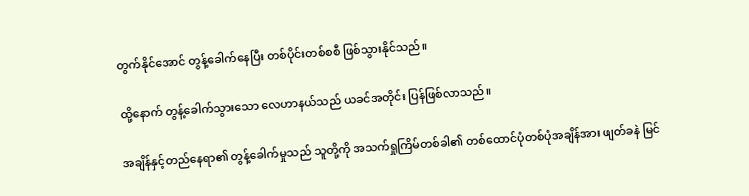တွက်နိုင်အောင် တွန့်ခေါက်နေပြီး တစ်ပိုင်းတစ်စစီ ဖြစ်သွားနိုင်သည်။

ထို့နောက် တွန့်ခေါက်သွားသော လေဟာနယ်သည် ယခင်အတိုင်း ပြန်ဖြစ်လာသည်။

အချိန်နှင့်တည်နေရာ၏ တွန့်ခေါက်မှုသည် သူတို့ကို အသက်ရှုကြိမ်တစ်ခါ၏ တစ်ထောင်ပုံတစ်ပုံအချိန်အား ဖျတ်ခနဲ မြင်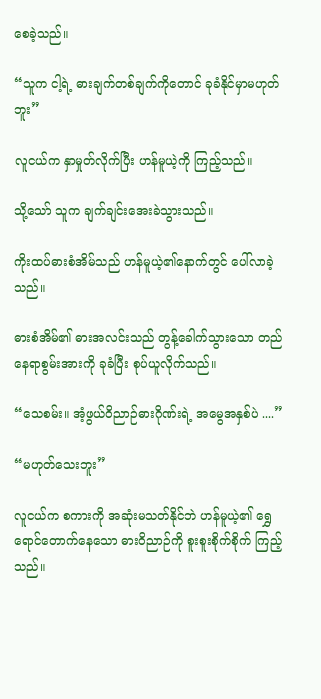စေခဲ့သည်။

“သူက ငါ့ရဲ့ ဓားချက်တစ်ချက်ကိုတောင် ခုခံနိုင်မှာမဟုတ်ဘူး”

လူငယ်က နှာမှုတ်လိုက်ပြီး ဟန်မူယဲ့ကို ကြည့်သည်။

သို့သော် သူက ချက်ချင်းအေးခဲသွားသည်။

ကိုးထပ်ဓားစံအိမ်သည် ဟန်မူယဲ့၏နောက်တွင် ပေါ်လာခဲ့သည်။

ဓားစံအိမ်၏ ဓားအလင်းသည် တွန့်ခေါက်သွားသော တည်နေရာစွမ်းအားကို ခုခံပြီး စုပ်ယူလိုက်သည်။

“သေစမ်း။ အံ့ဖွယ်ဝိညာဉ်ဓားဂိုဏ်းရဲ့ အမွေအနှစ်ပဲ ....”

“မဟုတ်သေးဘူး”

လူငယ်က စကားကို အဆုံးမသတ်နိုင်ဘဲ ဟန်မူယဲ့၏ ရွှေရောင်တောက်နေသော ဓားဝိညာဉ်ကို စူးစူးစိုက်စိုက် ကြည့်သည်။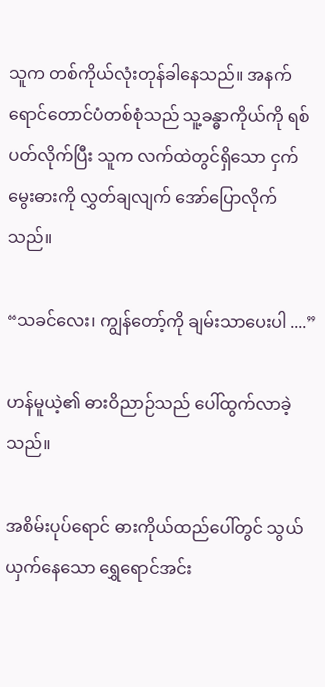သူက တစ်ကိုယ်လုံးတုန်ခါနေသည်။ အနက်ရောင်တောင်ပံတစ်စုံသည် သူ့ခန္ဓာကိုယ်ကို ရစ်ပတ်လိုက်ပြီး သူက လက်ထဲတွင်ရှိသော ငှက်မွေးဓားကို လွှတ်ချလျက် အော်ပြောလိုက်သည်။

“သခင်လေး၊ ကျွန်တော့်ကို ချမ်းသာပေးပါ ....”

ဟန်မူယဲ့၏ ဓားဝိညာဉ်သည် ပေါ်ထွက်လာခဲ့သည်။

အစိမ်းပုပ်ရောင် ဓားကိုယ်ထည်ပေါ်တွင် သွယ်ယှက်နေသော ရွှေရောင်အင်း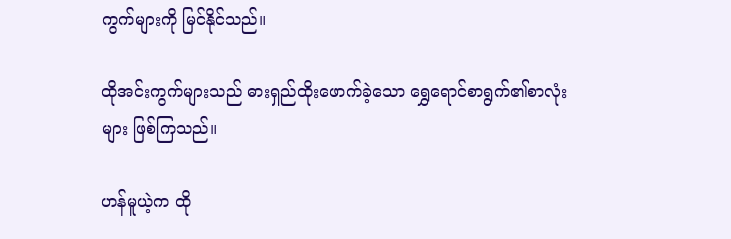ကွက်များကို မြင်နိုင်သည်။

ထိုအင်းကွက်များသည် ဓားရှည်ထိုးဖောက်ခဲ့သော ရွှေရောင်စာရွက်၏စာလုံးများ ဖြစ်ကြသည်။

ဟန်မူယဲ့က ထို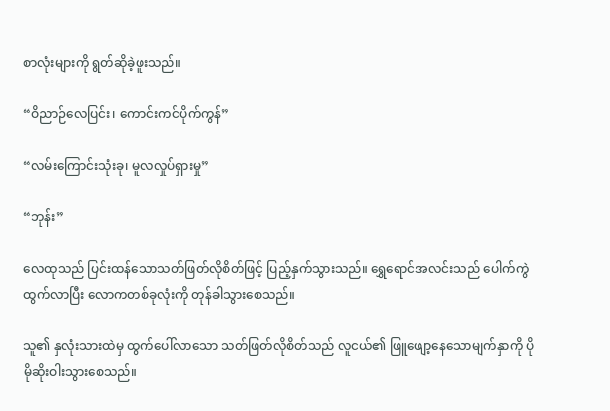စာလုံးများကို ရွတ်ဆိုခဲ့ဖူးသည်။

“ဝိညာဉ်လေပြင်း၊ ကောင်းကင်ပိုက်ကွန်”

“လမ်းကြောင်းသုံးခု၊ မူလလှုပ်ရှားမှု”

“ဘုန်း”

လေထုသည် ပြင်းထန်သောသတ်ဖြတ်လိုစိတ်ဖြင့် ပြည့်နှက်သွားသည်။ ရွှေရောင်အလင်းသည် ပေါက်ကွဲထွက်လာပြီး လောကတစ်ခုလုံးကို တုန်ခါသွားစေသည်။

သူ၏ နှလုံးသားထဲမှ ထွက်ပေါ်လာသော သတ်ဖြတ်လိုစိတ်သည် လူငယ်၏ ဖြူဖျော့နေသောမျက်နှာကို ပိုမိုဆိုးဝါးသွားစေသည်။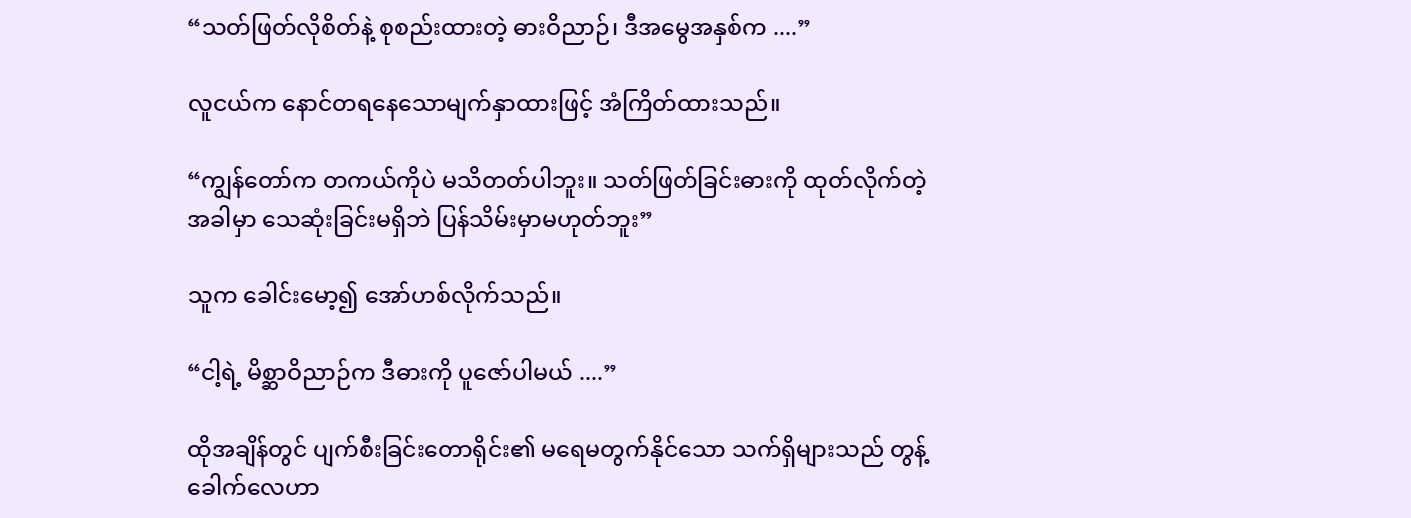“သတ်ဖြတ်လိုစိတ်နဲ့ စုစည်းထားတဲ့ ဓားဝိညာဉ်၊ ဒီအမွေအနှစ်က ....”

လူငယ်က နောင်တရနေသောမျက်နှာထားဖြင့် အံကြိတ်ထားသည်။

“ကျွန်တော်က တကယ်ကိုပဲ မသိတတ်ပါဘူး။ သတ်ဖြတ်ခြင်းဓားကို ထုတ်လိုက်တဲ့အခါမှာ သေဆုံးခြင်းမရှိဘဲ ပြန်သိမ်းမှာမဟုတ်ဘူး”

သူက ခေါင်းမော့၍ အော်ဟစ်လိုက်သည်။

“ငါ့ရဲ့ မိစ္ဆာဝိညာဉ်က ဒီဓားကို ပူဇော်ပါမယ် ....”

ထိုအချိန်တွင် ပျက်စီးခြင်းတောရိုင်း၏ မရေမတွက်နိုင်သော သက်ရှိများသည် တွန့်ခေါက်လေဟာ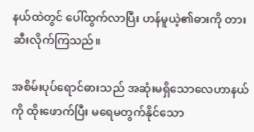နယ်ထဲတွင် ပေါ်ထွက်လာပြီး ဟန်မူယဲ့၏ဓားကို တားဆီးလိုက်ကြသည်။

အစိမ်းပုပ်ရောင်ဓားသည် အဆုံးမရှိသောလေဟာနယ်ကို ထိုးဖောက်ပြီး မရေမတွက်နိုင်‌သော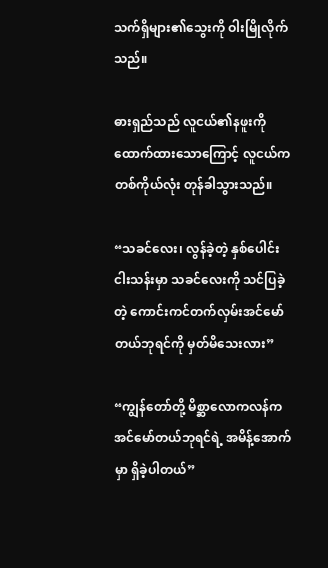သက်ရှိများ၏သွေးကို ဝါးမြိုလိုက်သည်။

ဓားရှည်သည် လူငယ်၏နဖူးကို ထောက်ထားသောကြောင့် လူငယ်က တစ်ကိုယ်လုံး တုန်ခါသွားသည်။

“သခင်လေး၊ လွန်ခဲ့တဲ့ နှစ်ပေါင်းငါးသန်းမှာ သခင်လေးကို သင်ပြခဲ့တဲ့ ကောင်းကင်တက်လှမ်းအင်မော်တယ်ဘုရင်ကို မှတ်မိသေးလား”

“ကျွန်တော်တို့ မိစ္ဆာလောကလန်က အင်မော်တယ်ဘုရင်ရဲ့ အမိန့်အောက်မှာ ရှိခဲ့ပါတယ်”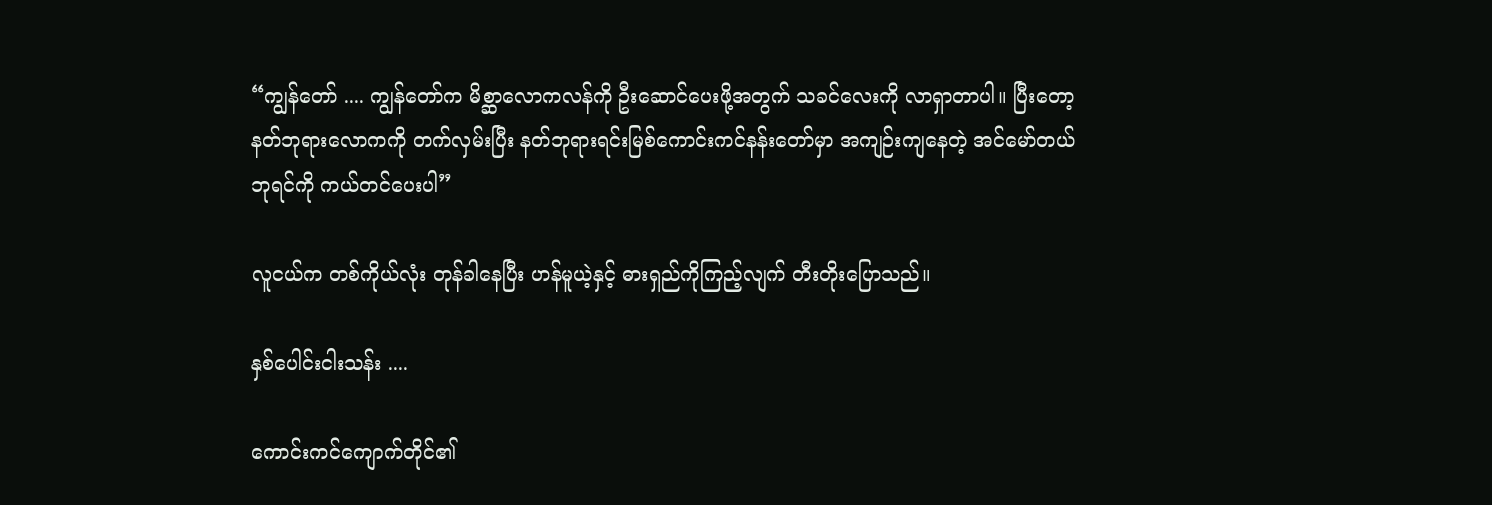“ကျွန်တော် .... ကျွန်တော်က မိစ္ဆာလောကလန်ကို ဦးဆောင်ပေးဖို့အတွက် သခင်လေးကို လာရှာတာပါ။ ပြီးတော့ နတ်ဘုရားလောကကို တက်လှမ်းပြီး နတ်ဘုရားရင်းမြစ်ကောင်းကင်နန်းတော်မှာ အကျဉ်းကျနေတဲ့ အင်မော်တယ်ဘုရင်ကို ကယ်တင်ပေးပါ”

လူငယ်က တစ်ကိုယ်လုံး တုန်ခါနေပြီး ဟန်မူယဲ့နှင့် ဓားရှည်ကိုကြည့်လျက် တီးတိုးပြောသည်။

နှစ်ပေါင်းငါးသန်း ....

ကောင်းကင်ကျောက်တိုင်၏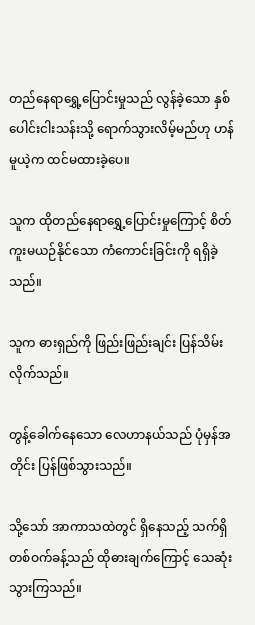တည်နေရာရွှေ့ပြောင်းမှုသည် လွန်ခဲ့သော နှစ်ပေါင်းငါးသန်းသို့ ရောက်သွားလိမ့်မည်ဟု ဟန်မူယဲ့က ထင်မထားခဲ့ပေ။

သူက ထိုတည်နေရာရွှေ့ပြောင်းမှုကြောင့် စိတ်ကူးမယဉ်နိုင်သော ကံကောင်းခြင်းကို ရရှိခဲ့သည်။

သူက ဓားရှည်ကို ဖြည်းဖြည်းချင်း ပြန်သိမ်းလိုက်သည်။

တွန့်ခေါက်နေသော လေဟာနယ်သည် ပုံမှန်အတိုင်း ပြန်ဖြစ်သွားသည်။

သို့သော် အာကာသထဲတွင် ရှိနေသည့် သက်ရှိတစ်ဝက်ခန့်သည် ထိုဓားချက်ကြောင့် သေဆုံးသွားကြသည်။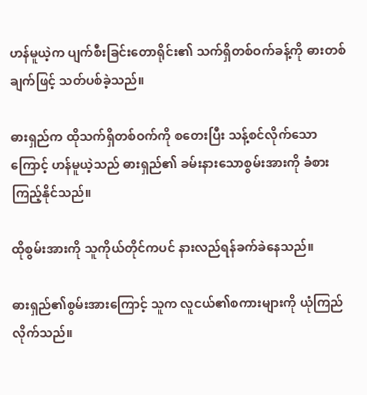ဟန်မူယဲ့က ပျက်စီးခြင်းတောရိုင်း၏ သက်ရှိတစ်ဝက်ခန့်ကို ဓားတစ်ချက်ဖြင့် သတ်ပစ်ခဲ့သည်။

ဓားရှည်က ထိုသက်ရှိတစ်ဝက်ကို စတေးပြီး သန့်စင်လိုက်သောကြောင့် ဟန်မူယဲ့သည် ဓားရှည်၏ ခမ်းနားသောစွမ်းအားကို ခံစားကြည့်နိုင်သည်။

ထိုစွမ်းအားကို သူကိုယ်တိုင်ကပင် နားလည်ရန်ခက်ခဲနေသည်။

ဓားရှည်၏စွမ်းအားကြောင့် သူက လူငယ်၏စကားများကို ယုံကြည်လိုက်သည်။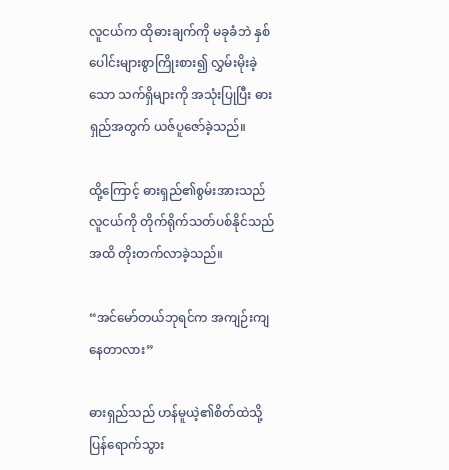လူငယ်က ထိုဓားချက်ကို မခုခံဘဲ နှစ်ပေါင်းများစွာကြိုးစား၍ လွှမ်းမိုးခဲ့သော သက်ရှိများကို အသုံးပြုပြီး ဓားရှည်အတွက် ယဇ်ပူဇော်ခဲ့သည်။

ထို့ကြောင့် ဓားရှည်၏စွမ်းအားသည် လူငယ်ကို တိုက်ရိုက်သတ်ပစ်နိုင်သည်အထိ တိုးတက်လာခဲ့သည်။

“အင်မော်တယ်ဘုရင်က အကျဉ်းကျနေတာလား”

ဓားရှည်သည် ဟန်မူယဲ့၏စိတ်ထဲသို့ ပြန်ရောက်သွား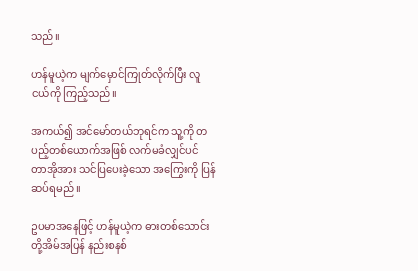သည်။

ဟန်မူယဲ့က မျက်မှောင်ကြုတ်လိုက်ပြီး လူငယ်ကို ကြည့်သည်။

အကယ်၍ အင်မော်တယ်ဘုရင်က သူ့ကို တပည့်တစ်ယောက်အဖြစ် လက်မခံလျှင်ပင် တာအိုအား သင်ပြပေးခဲ့သော အကြွေးကို ပြန်ဆပ်ရမည်။

ဥပမာအနေဖြင့် ဟန်မူယဲ့က ဓားတစ်သောင်းတို့အိမ်အပြန် နည်းစနစ်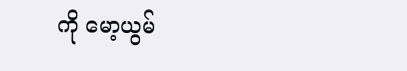ကို မော့ယွမ်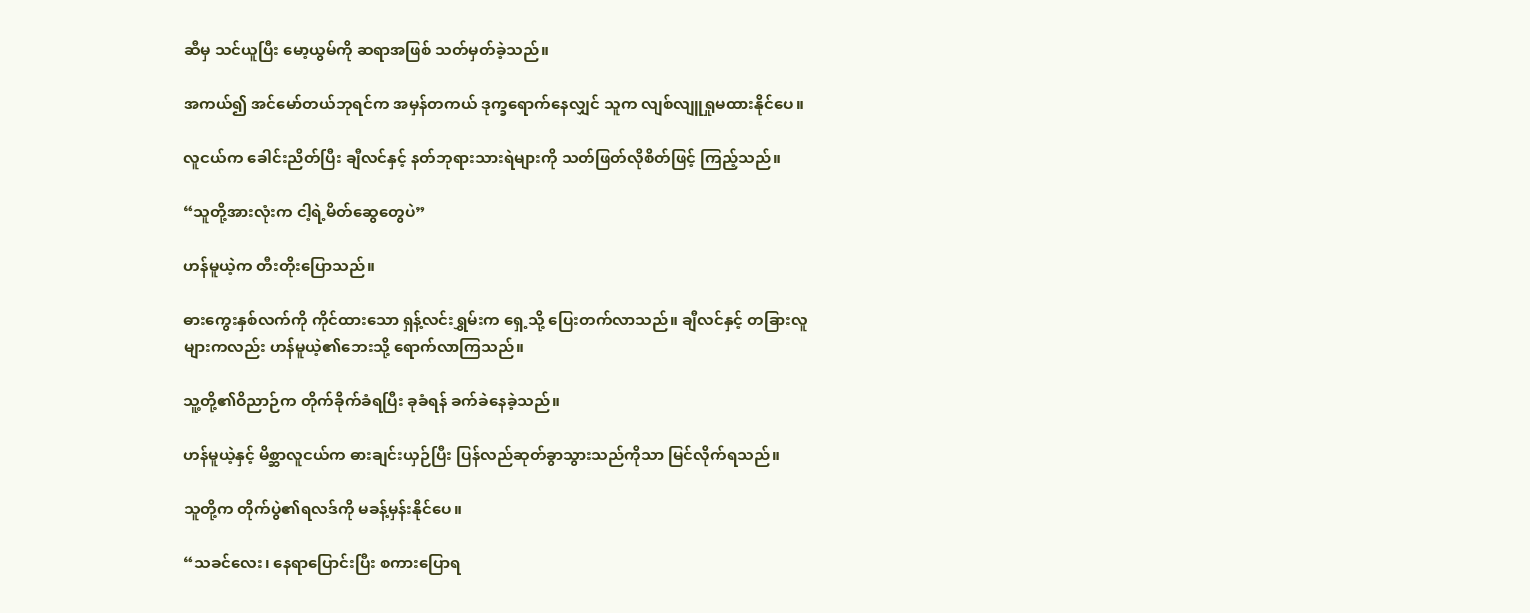ဆီမှ သင်ယူပြီး မော့ယွမ်ကို ဆရာအဖြစ် သတ်မှတ်ခဲ့သည်။

အကယ်၍ အင်မော်တယ်ဘုရင်က အမှန်တကယ် ဒုက္ခရောက်နေလျှင် သူက လျစ်လျူရှုမထားနိုင်ပေ။

လူငယ်က ခေါင်းညိတ်ပြီး ချီလင်နှင့် နတ်ဘုရားသားရဲများကို သတ်ဖြတ်လိုစိတ်ဖြင့် ကြည့်သည်။

“သူတို့အားလုံးက ငါ့ရဲ့မိတ်ဆွေတွေပဲ”

ဟန်မူယဲ့က တီးတိုးပြောသည်။

ဓားကွေးနှစ်လက်ကို ကိုင်ထားသော ရှန့်လင်းရွှမ်းက ရှေ့သို့ ပြေးတက်လာသည်။ ချီလင်နှင့် တခြားလူများကလည်း ဟန်မူယဲ့၏ဘေးသို့ ရောက်လာကြသည်။

သူ့တို့၏ဝိညာဉ်က တိုက်ခိုက်ခံရပြီး ခုခံရန် ခက်ခဲနေခဲ့သည်။

ဟန်မူယဲ့နှင့် မိစ္ဆာလူငယ်က ဓားချင်းယှဉ်ပြီး ပြန်လည်ဆုတ်ခွာသွားသည်ကိုသာ မြင်လိုက်ရသည်။

သူတို့က တိုက်ပွဲ၏ရလဒ်ကို မခန့်မှန်းနိုင်ပေ။

“သခင်လေး၊ နေရာပြောင်းပြီး စကားပြောရ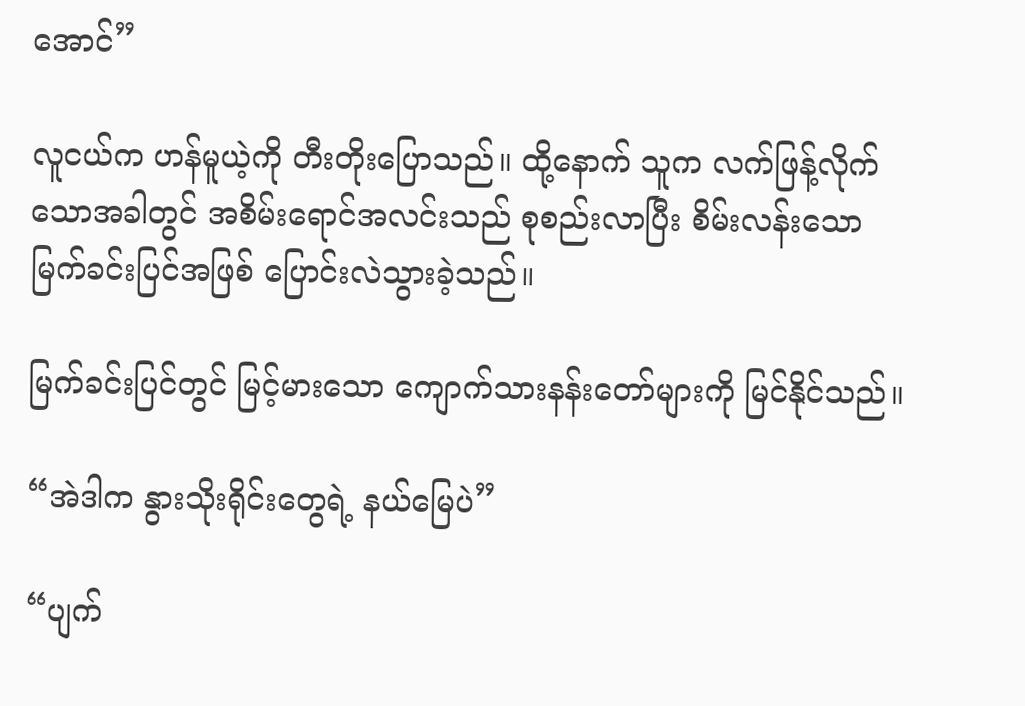အောင်”

လူငယ်က ဟန်မူယဲ့ကို တီးတိုးပြောသည်။ ထို့နောက် သူက လက်ဖြန့်လိုက်သောအခါတွင် အစိမ်းရောင်အလင်းသည် စုစည်းလာပြီး စိမ်းလန်းသောမြက်ခင်းပြင်အဖြစ် ပြောင်းလဲသွားခဲ့သည်။

မြက်ခင်းပြင်တွင် မြင့်မားသော ကျောက်သားနန်းတော်များကို မြင်နိုင်သည်။

“အဲဒါက နွားသိုးရိုင်းတွေရဲ့ နယ်မြေပဲ”

“ပျက်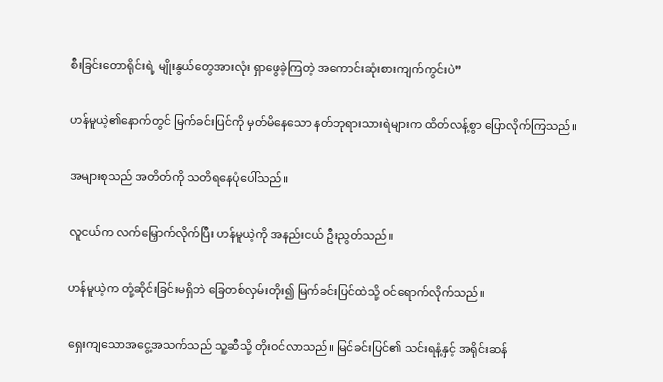စီးခြင်းတောရိုင်းရဲ့ မျိုးနွယ်တွေအားလုံး ရှာဖွေခဲ့ကြတဲ့ အကောင်းဆုံးစားကျက်ကွင်းပဲ”

ဟန်မူယဲ့၏နောက်တွင် မြက်ခင်းပြင်ကို မှတ်မိနေသော နတ်ဘုရားသားရဲများက ထိတ်လန့်စွာ ပြောလိုက်ကြသည်။

အများစုသည် အတိတ်ကို သတိရနေပုံပေါ်သည်။

လူငယ်က လက်မြှောက်လိုက်ပြီး ဟန်မူယဲ့ကို အနည်းငယ် ဦးညွတ်သည်။

ဟန်မူယဲ့က တုံ့ဆိုင်းခြင်းမရှိဘဲ ခြေတစ်လှမ်းတိုး၍ မြက်ခင်းပြင်ထဲသို့ ဝင်ရောက်လိုက်သည်။

ရှေးကျသောအငွေ့အသက်သည် သူ့ဆီသို့ တိုးဝင်လာသည်။ မြင်ခင်းပြင်၏ သင်းရနံ့နှင့် အရိုင်းဆန်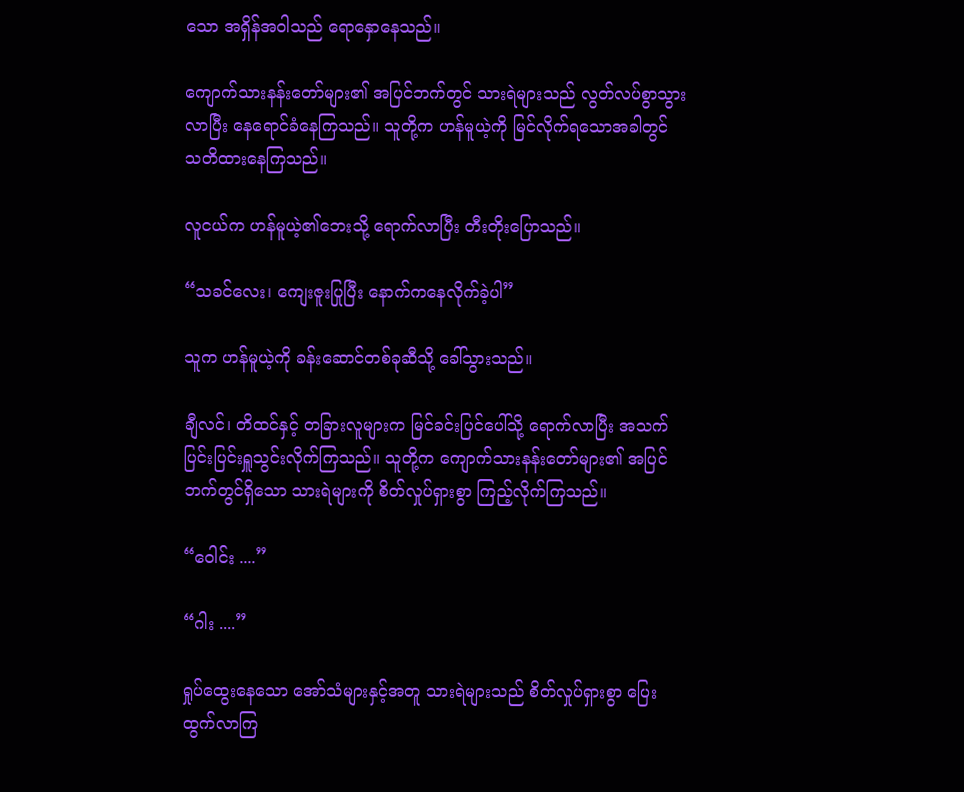သော အရှိန်အဝါသည် ရောနှောနေသည်။

ကျောက်သားနန်းတော်များ၏ အပြင်ဘက်တွင် သားရဲများသည် လွတ်လပ်စွာသွားလာပြီး နေ‌ရောင်ခံနေကြသည်။ သူတို့က ဟန်မူယဲ့ကို မြင်လိုက်ရသောအခါတွင် သတိထားနေကြသည်။

လူငယ်က ဟန်မူယဲ့၏ဘေးသို့ ရောက်လာပြီး တီးတိုးပြောသည်။

“သခင်လေး၊ ကျေးဇူးပြုပြီး နောက်ကနေလိုက်ခဲ့ပါ”

သူက ဟန်မူယဲ့ကို ခန်းဆောင်တစ်ခုဆီသို့ ခေါ်သွားသည်။

ချီလင်၊ တိထင်နှင့် တခြားလူများက မြင်ခင်းပြင်ပေါ်သို့ ရောက်လာပြီး အသက်ပြင်းပြင်းရှူသွင်းလိုက်ကြသည်။ သူတို့က ကျောက်သားနန်းတော်များ၏ အပြင်ဘက်တွင်ရှိသော သားရဲများကို စိတ်လှုပ်ရှားစွာ ကြည့်လိုက်ကြသည်။

“ဝေါင်း ....”

“ဂါး ....”

ရှုပ်ထွေးနေသော အော်သံများနှင့်အတူ သားရဲများသည် စိတ်လှုပ်ရှားစွာ ပြေးထွက်လာကြ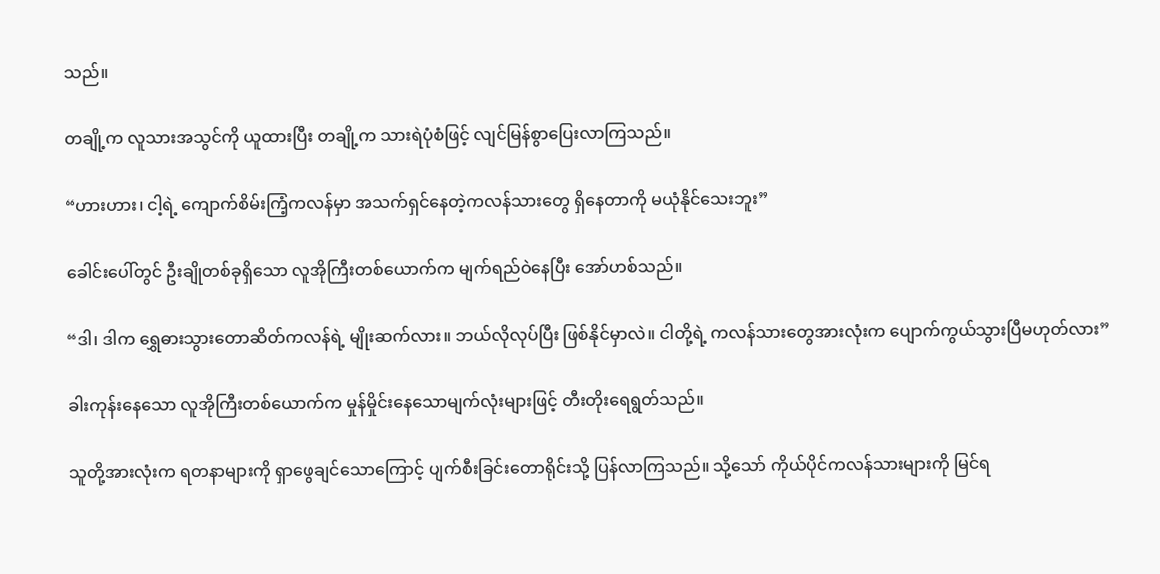သည်။

တချို့က လူသားအသွင်ကို ယူထားပြီး တချို့က သားရဲပုံစံဖြင့် လျင်မြန်စွာပြေးလာကြသည်။

“ဟားဟား၊ ငါ့ရဲ့ ကျောက်စိမ်းကြံ့ကလန်မှာ အသက်ရှင်နေတဲ့ကလန်သားတွေ ရှိနေတာကို မယုံနိုင်သေးဘူး”

ခေါင်းပေါ်တွင် ဦးချိုတစ်ခုရှိသော လူအိုကြီးတစ်ယောက်က မျက်ရည်ဝဲနေပြီး အော်ဟစ်သည်။

“ဒါ၊ ဒါက ရွှေဓားသွားတောဆိတ်ကလန်ရဲ့ မျိုးဆက်လား။ ဘယ်လိုလုပ်ပြီး ဖြစ်နိုင်မှာလဲ။ ငါတို့ရဲ့ ကလန်သားတွေအားလုံးက ပျောက်ကွယ်သွားပြီမဟုတ်လား”

ခါးကုန်းနေသော လူအိုကြီးတစ်ယောက်က မှုန်မှိုင်းနေသောမျက်လုံးများဖြင့် တီးတိုးရေရွတ်သည်။

သူတို့အားလုံးက ရတနာများကို ရှာဖွေချင်သောကြောင့် ပျက်စီးခြင်းတောရိုင်းသို့ ပြန်လာကြသည်။ သို့သော် ကိုယ်ပိုင်ကလန်သားများကို မြင်ရ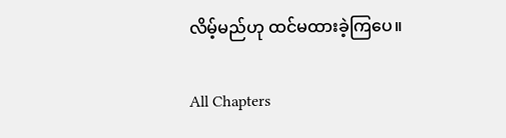လိမ့်မည်ဟု ထင်မထားခဲ့ကြပေ။

All Chapters